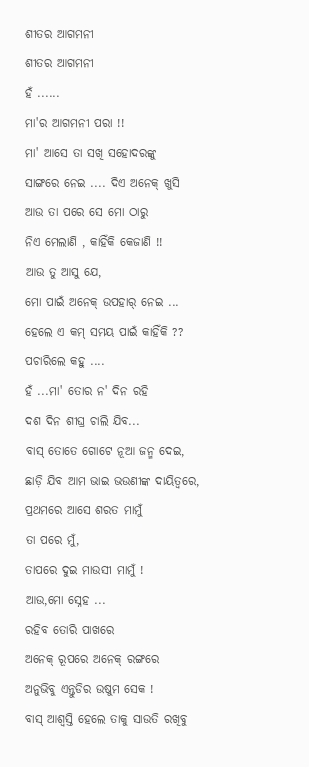ଶୀତର ଆଗମନୀ
ଶୀତର ଆଗମନୀ
ହଁ ......
ମା'ର ଆଗମନୀ ପରା !!
ମା' ଆସେ ତା ସଖି ସହୋଦରଙ୍କୁ
ସାଙ୍ଗରେ ନେଇ .... ଦିଏ ଅନେକ୍ ଖୁସି
ଆଉ ତା ପରେ ସେ ମୋ ଠାରୁ
ନିଏ ମେଲାଣି , କାହିଁକି କେଜାଣି !!
ଆଉ ତୁ ଆସୁ ଯେ,
ମୋ ପାଇଁ ଅନେକ୍ ଉପହାର୍ ନେଇ ...
ହେଲେ ଏ କମ୍ ସମୟ ପାଇଁ କାହିଁକି ??
ପଚାରିଲେ କହୁ ....
ହଁ ...ମା' ତୋର ନ' ଦିନ ରହି
ଦଶ ଦିନ ଶୀଘ୍ର ଚାଲି ଯିବ...
ବାସ୍ ତୋତେ ଗୋଟେ ନୂଆ ଜନ୍ମ ଦେଇ,
ଛାଡ଼ି ଯିବ ଆମ ଭାଇ ଭଉଣୀଙ୍କ ଦାୟିତ୍ଵରେ,
ପ୍ରଥମରେ ଆସେ ଶରତ ମାମୁଁ
ତା ପରେ ମୁଁ,
ତାପରେ ଦୁଇ ମାଉସୀ ମାମୁଁ !
ଆଉ,ମୋ ସ୍ନେହ ...
ରହିବ ତୋରି ପାଖରେ
ଅନେକ୍ ରୂପରେ ଅନେକ୍ ରଙ୍ଗରେ
ଅନୁଭିବୁ ଏନ୍ତୁଡିର ଉଷୁମ ସେକ !
ବାସ୍ ଆଶ୍ଵସ୍ତି ହେଲେ ତାକୁ ସାଉତି ରଖିବୁ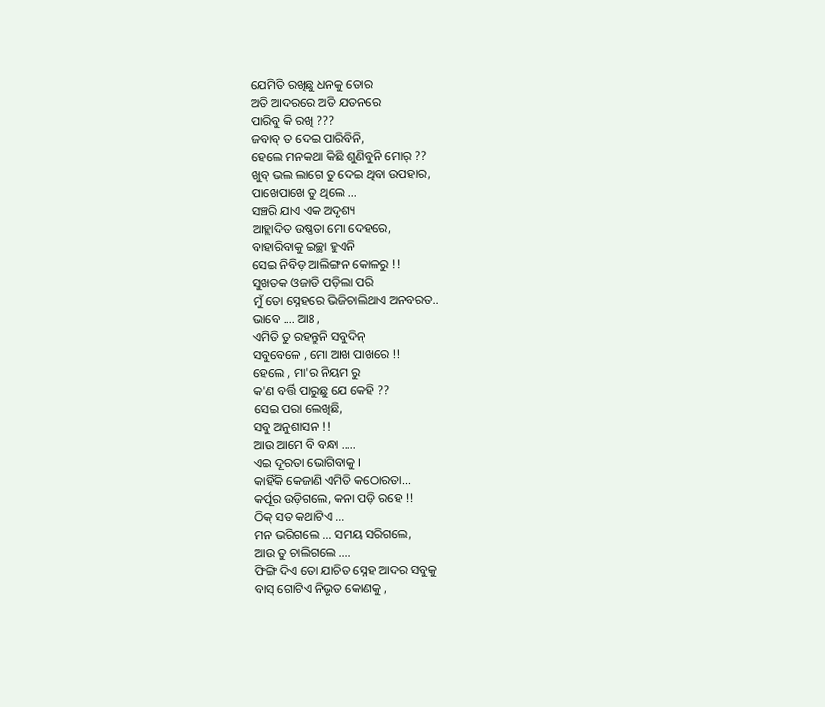ଯେମିତି ରଖିଛୁ ଧନକୁ ତୋର
ଅତି ଆଦରରେ ଅତି ଯତନରେ
ପାରିବୁ କି ରଖି ???
ଜବାବ୍ ତ ଦେଇ ପାରିବିନି,
ହେଲେ ମନକଥା କିଛି ଶୁଣିବୁନି ମୋର୍ ??
ଖୁବ୍ ଭଲ ଲାଗେ ତୁ ଦେଇ ଥିବା ଉପହାର,
ପାଖେପାଖେ ତୁ ଥିଲେ ...
ସଞ୍ଚରି ଯାଏ ଏକ ଅଦୃଶ୍ୟ
ଆହ୍ଲାଦିତ ଉଷ୍ଣତା ମୋ ଦେହରେ,
ବାହାରିବାକୁ ଇଚ୍ଛା ହୁଏନି
ସେଇ ନିବିଡ଼ ଆଲିଙ୍ଗନ କୋଳରୁ !!
ସୁଖତକ ଓଜାଡି ପଡ଼ିଲା ପରି
ମୁଁ ତୋ ସ୍ନେହରେ ଭିଜିଚାଲିଥାଏ ଅନବରତ..
ଭାବେ .... ଆଃ ,
ଏମିତି ତୁ ରହନ୍ତୁନି ସବୁଦିନ୍
ସବୁବେଳେ , ମୋ ଆଖ ପାଖରେ !!
ହେଲେ , ମା'ର ନିୟମ ରୁ
କ'ଣ ବର୍ତ୍ତି ପାରୁଛୁ ଯେ କେହି ??
ସେଇ ପରା ଲେଖିଛି,
ସବୁ ଅନୁଶାସନ !!
ଆଉ ଆମେ ବି ବନ୍ଧା .....
ଏଇ ଦୂରତା ଭୋଗିବାକୁ ।
କାହିଁକି କେଜାଣି ଏମିତି କଠୋରତା...
କର୍ପୂର ଉଡ଼ିଗଲେ, କନା ପଡ଼ି ରହେ !!
ଠିକ୍ ସତ କଥାଟିଏ ...
ମନ ଭରିଗଲେ ... ସମୟ ସରିଗଲେ,
ଆଉ ତୁ ଚାଲିଗଲେ ....
ଫିଙ୍ଗି ଦିଏ ତୋ ଯାଚିତ ସ୍ନେହ ଆଦର ସବୁକୁ
ବାସ୍ ଗୋଟିଏ ନିଭୃତ କୋଣକୁ ,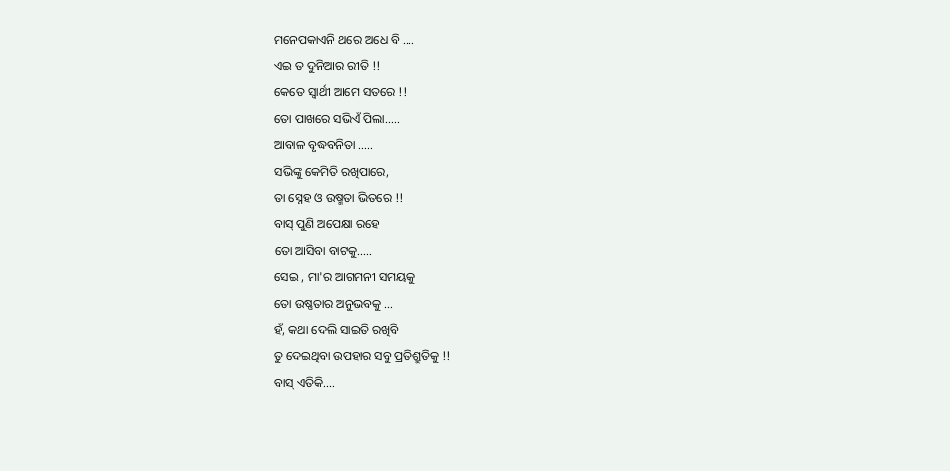ମନେପକାଏନି ଥରେ ଅଧେ ବି ....
ଏଇ ତ ଦୁନିଆର ରୀତି !!
କେତେ ସ୍ଵାର୍ଥୀ ଆମେ ସତରେ !!
ତୋ ପାଖରେ ସଭିଏଁ ପିଲା.....
ଆବାଳ ବୃଦ୍ଧବନିତା .....
ସଭିଙ୍କୁ କେମିତି ରଖିପାରେ,
ତା ସ୍ନେହ ଓ ଉଷ୍ମତା ଭିତରେ !!
ବାସ୍ ପୁଣି ଅପେକ୍ଷା ରହେ
ତୋ ଆସିବା ବାଟକୁ.....
ସେଇ , ମା'ର ଆଗମନୀ ସମୟକୁ
ତୋ ଉଷ୍ଣତାର ଅନୁଭବକୁ ...
ହଁ, କଥା ଦେଲି ସାଇତି ରଖିବି
ତୁ ଦେଇଥିବା ଉପହାର ସବୁ ପ୍ରତିଶ୍ରୁତିକୁ !!
ବାସ୍ ଏତିକି....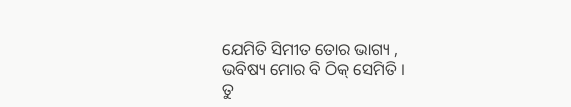ଯେମିତି ସିମୀତ ତୋର ଭାଗ୍ୟ ,
ଭବିଷ୍ୟ ମୋର ବି ଠିକ୍ ସେମିତି ।
ତୁ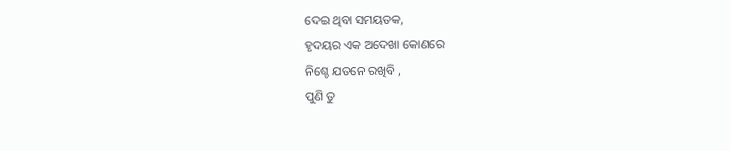ଦେଇ ଥିବା ସମୟତକ,
ହୃଦୟର ଏକ ଅଦେଖା କୋଣରେ
ନିଶ୍ଚେ ଯତନେ ରଖିବି ,
ପୁଣି ତୁ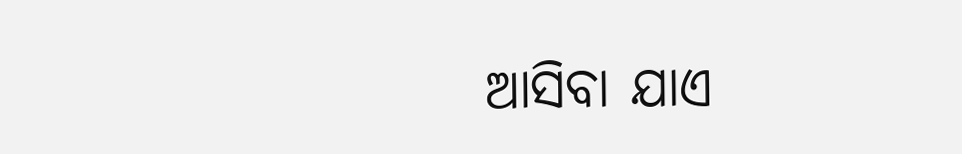ଆସିବା ଯାଏ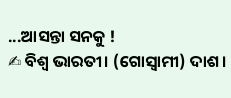...ଆସନ୍ତା ସନକୁ !
✍ ବିଶ୍ବ ଭାରତୀ। (ଗୋସ୍ଵାମୀ) ଦାଶ।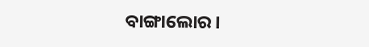ବାଙ୍ଗାଲୋର।